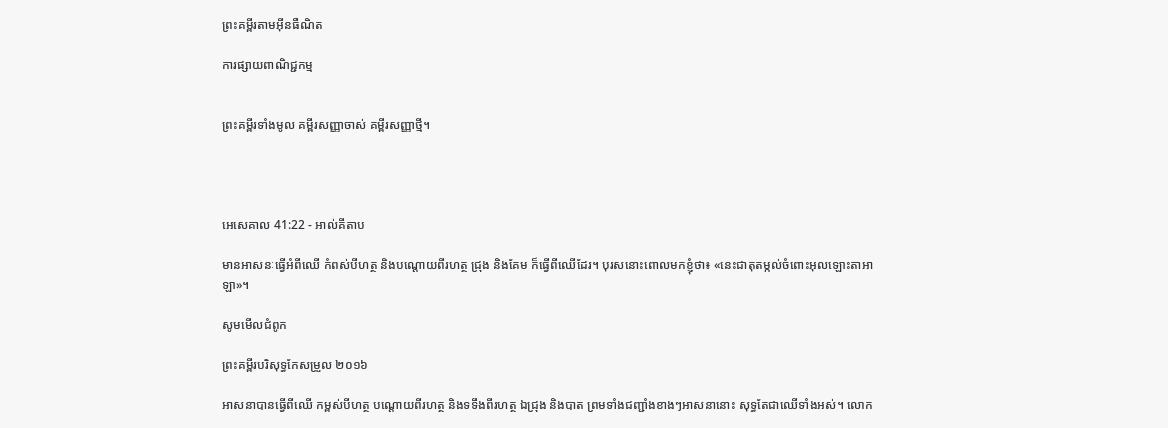ព្រះគម្ពីរតាមអ៊ីនធឺណិត

ការផ្សាយពាណិជ្ជកម្ម


ព្រះគម្ពីរទាំងមូល គម្ពីរសញ្ញាចាស់ គម្ពីរសញ្ញាថ្មី។




អេ‌សេ‌គាល 41:22 - អាល់គីតាប

មានអាសនៈធ្វើអំពីឈើ កំពស់បីហត្ថ និងបណ្ដោយពីរហត្ថ ជ្រុង និងគែម ក៏ធ្វើពីឈើដែរ។ បុរសនោះពោលមកខ្ញុំថា៖ «នេះជាតុតម្កល់ចំពោះអុលឡោះ‌តាអាឡា»។

សូមមើលជំពូក

ព្រះគម្ពីរបរិសុទ្ធកែសម្រួល ២០១៦

អាស‌នាបានធ្វើពីឈើ កម្ពស់បីហត្ថ បណ្ដោយពីរហត្ថ និងទទឹងពីរហត្ថ ឯជ្រុង និងបាត ព្រមទាំងជញ្ជាំងខាងៗអាស‌នានោះ សុទ្ធតែជាឈើទាំងអស់។ លោក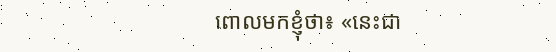ពោលមកខ្ញុំថា៖ «នេះជា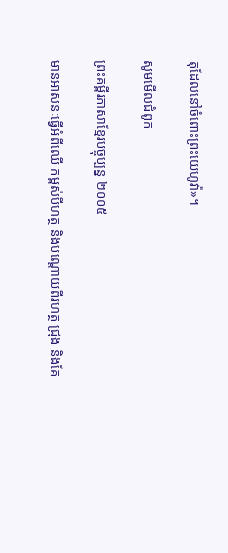តុដែលនៅចំពោះព្រះ‌យេហូវ៉ា»។

សូមមើលជំពូក

ព្រះគម្ពីរភាសាខ្មែរបច្ចុប្បន្ន ២០០៥

មានអាសនៈធ្វើអំពីឈើ កម្ពស់បីហត្ថ និងបណ្ដោយពីរហត្ថ ជ្រុង និងគែ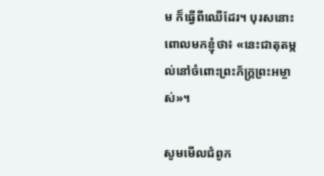ម ក៏ធ្វើពីឈើដែរ។ បុរសនោះពោលមកខ្ញុំថា៖ «នេះជាតុតម្កល់នៅចំពោះព្រះ‌ភ័ក្ត្រព្រះ‌អម្ចាស់»។

សូមមើលជំពូក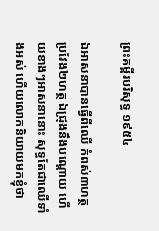ព្រះគម្ពីរបរិសុទ្ធ ១៩៥៤

ឯអាសនាបានធ្វើពីឈើ កំពស់៣ហត្ថ ប្រវែង២ហត្ថ ឯជ្រុងនឹងបណ្តោយ ហើយខាងៗអាសនានោះ សុទ្ធតែជាឈើទាំងអស់ ហើយលោកនិយាយមកខ្ញុំថា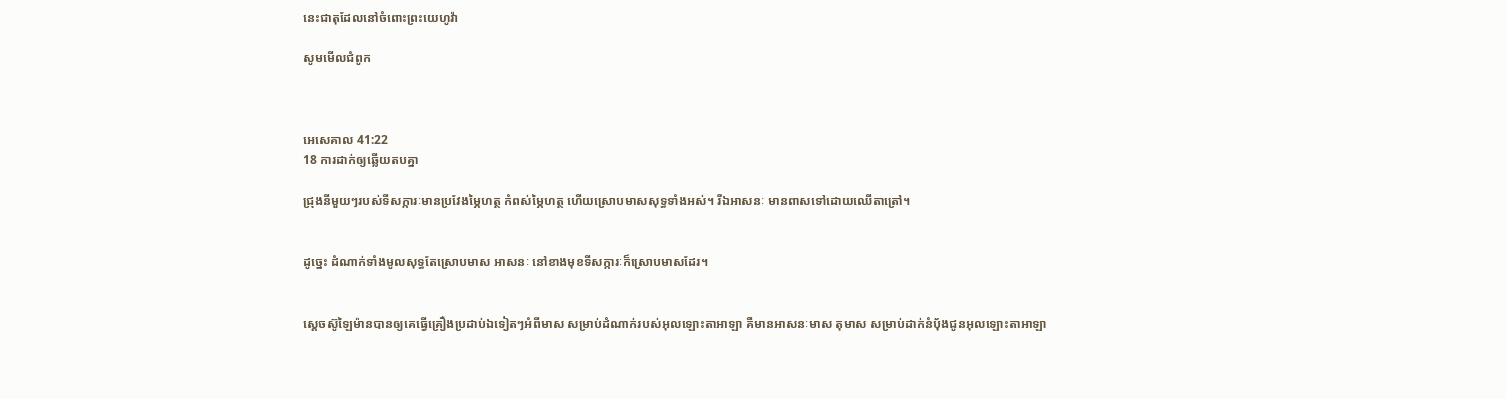នេះជាតុដែលនៅចំពោះព្រះ‌យេហូវ៉ា

សូមមើលជំពូក



អេ‌សេ‌គាល 41:22
18 ការដាក់ឲ្យឆ្លើយតបគ្នា

ជ្រុងនីមួយៗរបស់ទី‌សក្ការៈមានប្រវែងម្ភៃហត្ថ កំពស់ម្ភៃហត្ថ ហើយស្រោបមាសសុទ្ធទាំងអស់។ រីឯអាសនៈ មានពាសទៅដោយឈើតាត្រៅ។


ដូច្នេះ ដំណាក់ទាំងមូលសុទ្ធតែស្រោបមាស អាសនៈ នៅខាងមុខទី‌សក្ការៈក៏ស្រោបមាសដែរ។


ស្តេចស៊ូឡៃ‌ម៉ានបានឲ្យគេធ្វើគ្រឿងប្រដាប់ឯទៀតៗអំពីមាស សម្រាប់ដំណាក់របស់អុលឡោះ‌តាអាឡា គឺមានអាសនៈមាស តុមាស សម្រាប់ដាក់នំបុ័ងជូនអុលឡោះ‌តាអាឡា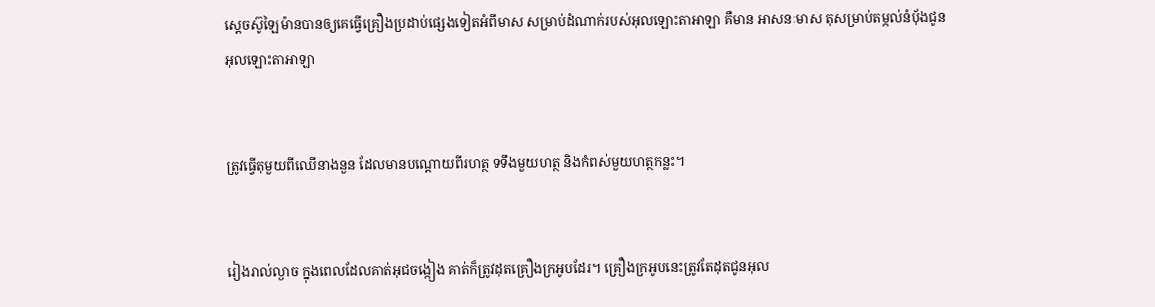ស្តេចស៊ូឡៃ‌ម៉ានបានឲ្យគេធ្វើគ្រឿងប្រដាប់ផ្សេងទៀតអំពីមាស សម្រាប់ដំណាក់របស់អុលឡោះ‌តាអាឡា គឺមាន អាសនៈមាស តុសម្រាប់តម្កល់នំបុ័ងជូនអុលឡោះ‌តាអាឡា


ត្រូវធ្វើតុមួយពីឈើនាងនួន ដែលមានបណ្តោយពីរហត្ថ ទទឹងមួយហត្ថ និងកំពស់មួយហត្ថកន្លះ។


រៀងរាល់ល្ងាច ក្នុងពេលដែលគាត់អុជចង្កៀង គាត់ក៏ត្រូវដុតគ្រឿងក្រអូបដែរ។ គ្រឿងក្រអូបនេះត្រូវតែដុតជូនអុល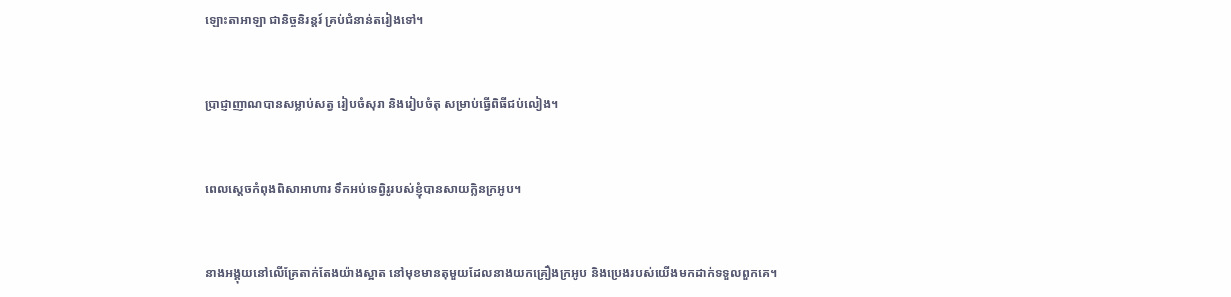ឡោះ‌តាអាឡា ជានិច្ចនិរន្តរ៍ គ្រប់ជំនាន់តរៀងទៅ។


ប្រាជ្ញាញាណបានសម្លាប់សត្វ រៀបចំសុរា និងរៀបចំតុ សម្រាប់ធ្វើពិធីជប់‌លៀង។


ពេលស្តេចកំពុងពិសាអាហារ ទឹកអប់ទេព្វិរូរបស់ខ្ញុំបានសាយក្លិនក្រអូប។


នាងអង្គុយនៅលើគ្រែតាក់តែងយ៉ាងស្អាត នៅមុខមានតុមួយដែលនាងយកគ្រឿងក្រអូប និងប្រេងរបស់យើងមកដាក់ទទួលពួកគេ។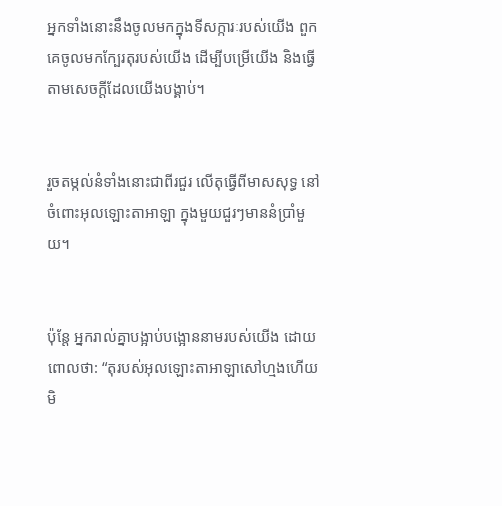អ្នកទាំងនោះនឹងចូលមកក្នុងទី‌សក្ការៈរបស់យើង ពួកគេចូលមកក្បែរតុរបស់យើង ដើម្បីបម្រើយើង និងធ្វើតាមសេចក្ដីដែលយើងបង្គាប់។


រួចតម្កល់នំទាំងនោះជាពីរជួរ លើតុធ្វើពីមាសសុទ្ធ នៅចំពោះអុលឡោះ‌តាអាឡា ក្នុងមួយជួរៗមាននំប្រាំមួយ។


ប៉ុន្តែ អ្នករាល់គ្នាបង្អាប់‌បង្អោននាមរបស់យើង ដោយពោលថា: “តុរបស់អុលឡោះ‌តាអាឡាសៅហ្មងហើយ មិ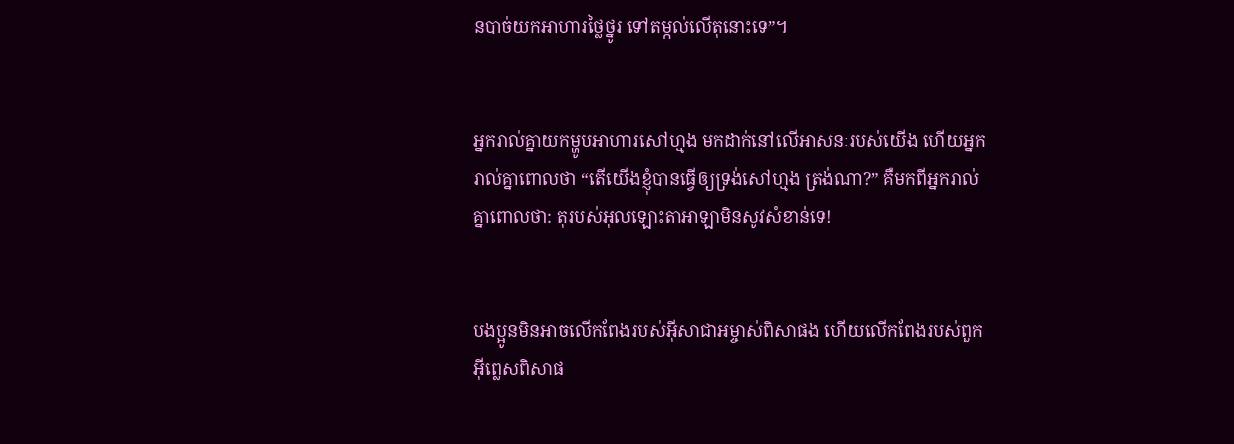នបាច់យកអាហារថ្លៃ‌ថ្នូរ ទៅតម្កល់លើតុនោះទេ”។


អ្នករាល់គ្នាយកម្ហូបអាហារសៅហ្មង មកដាក់នៅលើអាសនៈរបស់យើង ហើយអ្នករាល់គ្នាពោលថា “តើយើងខ្ញុំបានធ្វើឲ្យទ្រង់សៅហ្មង ត្រង់ណា?” គឺមកពីអ្នករាល់គ្នាពោលថា: តុរបស់អុលឡោះ‌តាអាឡាមិនសូវសំខាន់ទេ!


បងប្អូនមិនអាចលើកពែងរបស់អ៊ីសា‌ជាអម្ចាស់ពិសាផង ហើយលើកពែងរបស់ពួកអ៊ីព្លេសពិសាផ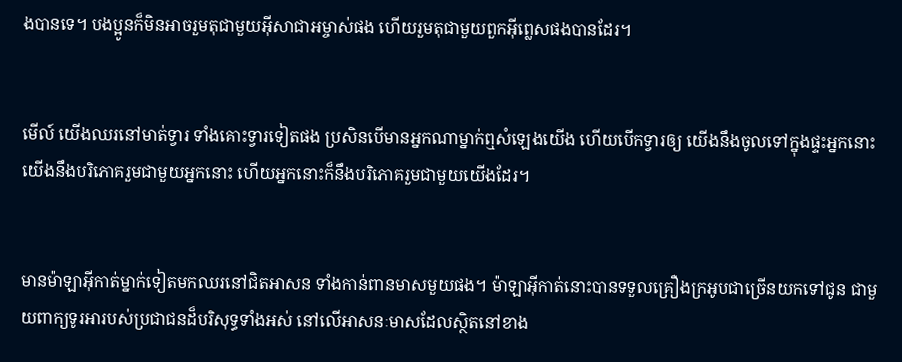ងបានទេ។ បងប្អូនក៏មិនអាចរួមតុជាមួយអ៊ីសា‌ជាអម្ចាស់ផង ហើយរួមតុជាមួយពួកអ៊ីព្លេសផងបានដែរ។


មើល៍ យើងឈរនៅមាត់ទ្វារ ទាំងគោះទ្វារទៀតផង ប្រសិនបើមានអ្នកណាម្នាក់ឮសំឡេងយើង ហើយបើកទ្វារឲ្យ យើងនឹងចូលទៅក្នុងផ្ទះអ្នកនោះ យើងនឹងបរិភោគរួមជាមួយអ្នកនោះ ហើយអ្នកនោះក៏នឹងបរិភោគរួមជាមួយយើងដែរ។


មានម៉ាឡា‌អ៊ីកាត់ម្នាក់ទៀតមកឈរនៅជិតអាសន ទាំងកាន់ពានមាសមួយផង។ ម៉ាឡា‌អ៊ីកាត់នោះបានទទួលគ្រឿងក្រអូបជាច្រើនយកទៅជូន ជាមួយពាក្យទូរអារបស់ប្រជា‌ជនដ៏‌បរិសុទ្ធទាំងអស់ នៅលើអាសនៈមាសដែលស្ថិតនៅខាង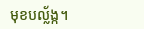មុខបល្ល័ង្ក។